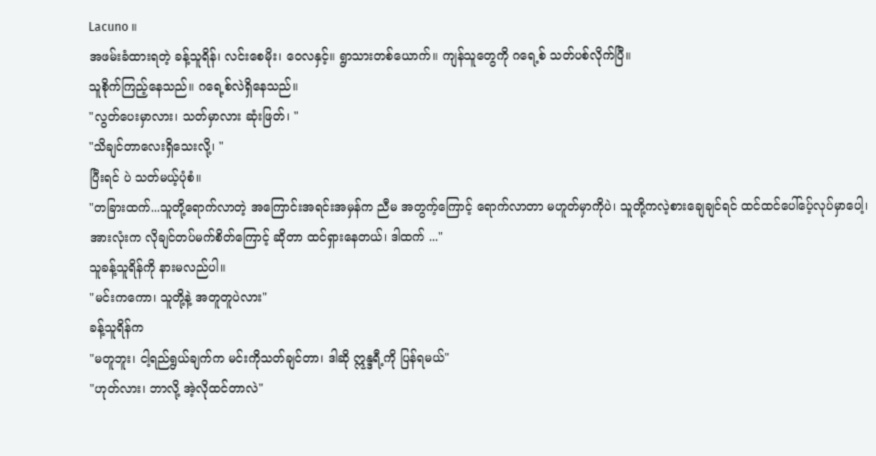Lacuno ။
အဖမ်းခံထားရတဲ့ ခန့်သူရိန်၊ လင်းစေမိုး၊ ဝေလနှင့်။ ရွာသားတစ်ယောက်။ ကျန်သူတွေကို ဂရေ့စ် သတ်ပစ်လိုက်ပြီ။
သူစိုက်ကြည့်နေသည်။ ဂရေ့စ်လဲရှိနေသည်။
"လွတ်ပေးမှာလား၊ သတ်မှာလား ဆုံးဖြတ်၊ "
"သိချင်တာလေးရှိသေးလို့၊ "
ပြီးရင် ပဲ သတ်မယ့်ပုံစံ။
"တခြားထက်...သူတို့ရောက်လာတဲ့ အကြောင်းအရင်းအမှန်က ညီမ အတွက့်ကြောင့် ရောက်လာတာ မဟူတ်မှာကိုပဲ၊ သူတို့ကလဲ့စားချေချင်ရင် ထင်ထင်ပေါ်ပေ့်လုပ်မှာပေါ့၊
အားလုံးက လိုချင်တပ်မက်စိတ်ကြောင့် ဆိုတာ ထင်ရှားနေတယ်၊ ဒါထက် ..."
သူခန့်သူရိန်ကို နားမလည်ပါ။
"မင်းကကော၊ သူတို့နဲ့ အတူတူပဲလား"
ခန့်သူရိန်က
"မတူဘူး၊ ငါ့ရည်ရွယ်ချက်က မင်းကိုသတ်ချင်တာ၊ ဒါဆို ဣန္ဒရီ့ကို ပြန်ရမယ်"
"ဟုတ်လား၊ ဘာလို့ အဲ့လိုထင်တာလဲ"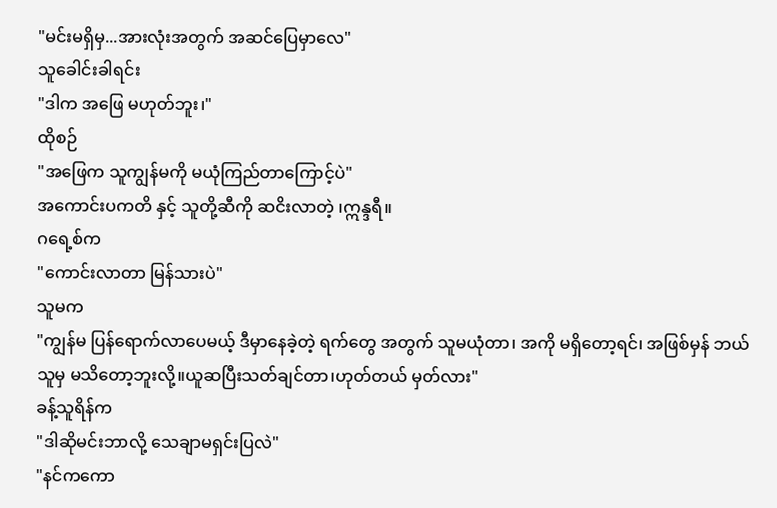"မင်းမရှိမှ...အားလုံးအတွက် အဆင်ပြေမှာလေ"
သူခေါင်းခါရင်း
"ဒါက အဖြေ မဟုတ်ဘူး၊"
ထိုစဉ်
"အဖြေက သူကျွန်မကို မယုံကြည်တာကြောင့်ပဲ"
အကောင်းပကတိ နှင့် သူတို့ဆီကို ဆငိးလာတဲ့ ၊ဣန္ဒရီ။
ဂရေ့စ်က
"ကောင်းလာတာ မြန်သားပဲ"
သူမက
"ကျွန်မ ပြန်ရောက်လာပေမယ့် ဒီမှာနေခဲ့တဲ့ ရက်တွေ အတွက် သူမယုံတာ၊ အကို မရှိတော့ရင်၊ အဖြစ်မှန် ဘယ်သူမှ မသိတော့ဘူးလို့။ယူဆပြီးသတ်ချင်တာ၊ဟုတ်တယ် မှတ်လား"
ခန့်သူရိန်က
"ဒါဆိုမင်းဘာလို့ သေချာမရှင်းပြလဲ"
"နင်ကကော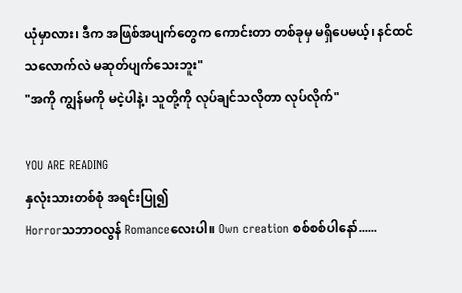ယုံမှာလား၊ ဒီက အဖြစ်အပျက်တွေက ကောင်းတာ တစ်ခုမှ မရှိပေမယ့်၊ နင်ထင်သလောက်လဲ မဆုတ်ပျက်သေးဘူး"
"အကို ကျွန်မကို မငဲ့ပါနဲ့၊ သူတို့ကို လုပ်ချင်သလိုတာ လုပ်လိုက်"

YOU ARE READING
နှလုံးသားတစ်စုံ အရင်းပြု၍
Horrorသဘာဝလွန် Romanceလေးပါ။ Own creation စစ်စစ်ပါနော်......